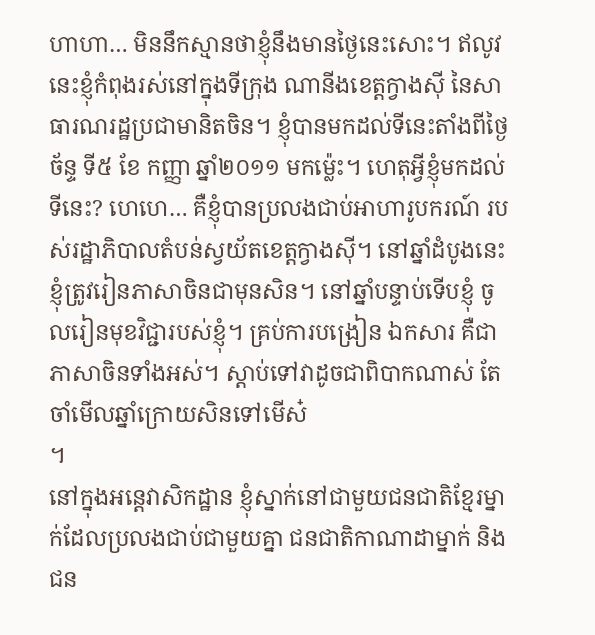ហាហា… មិននឹកស្មានថាខ្ញុំនឹងមានថ្ងៃនេះសោះ។ ឥលូវនេះខ្ញុំកំពុងរស់នៅក្នុងទីក្រុង ណានីងខេត្តក្វាងស៊ី នៃសាធារណរដ្ឋប្រជាមានិតចិន។ ខ្ញុំបានមកដល់ទីនេះតាំងពីថ្ងៃច័ន្ទ ទី៥ ខែ កញ្ញា ឆ្នាំ២០១១ មកម្ល៉េះ។ ហេតុអ្វីខ្ញុំមកដល់ទីនេះ? ហេហេ… គឺខ្ញុំបានប្រលងជាប់អាហារូបករណ៍ របស់រដ្ឋាភិបាលតំបន់ស្វយ័តខេត្តក្វាងស៊ី។ នៅឆ្នាំដំបូងនេះ ខ្ញុំត្រូវរៀនភាសាចិនជាមុនសិន។ នៅឆ្នាំបន្ទាប់ទើបខ្ញុំ ចូលរៀនមុខវិជ្ជារបស់ខ្ញុំ។ គ្រប់ការបង្រៀន ឯកសារ គឺជាភាសាចិនទាំងអស់។ ស្ដាប់ទៅវាដូចជាពិបាកណាស់ តែចាំមើលឆ្នាំក្រោយសិនទៅមើស៎
។
នៅក្នុងអន្តេវាសិកដ្ឋាន ខ្ញុំស្នាក់នៅជាមួយជនជាតិខ្មែរម្នាក់ដែលប្រលងជាប់ជាមួយគ្នា ជនជាតិកាណាដាម្នាក់ និងជន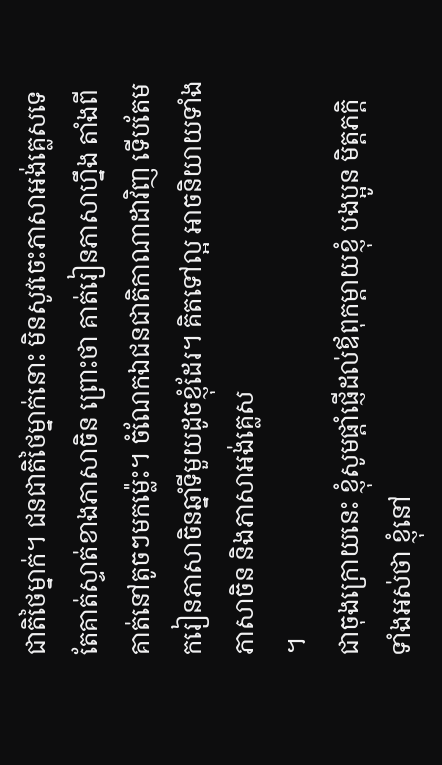ជាតិថៃម្នាក់។ ជនជាតិថៃម្នាក់នោះ មិនសូវចេះភាសាអង់គ្លេសទេ តែគាត់ស្ទាត់ខាងភាសាចិន ព្រោះថា គាត់រៀនភាសាហ្នឹង តាំងពីគាត់នៅតូចៗមកម្ល៉េះ។ ចំណែកឯជនជាតិកាណាដាវិញ ទើបតែមករៀនភាសាចិនឆ្នាំទីមួយដូចខ្ញុំដែរ។ គិតទៅល្អ អាចនិយាយទាំងភាសាចិន និងភាសាអង់គ្លេស
។
ជាចុងក្រោយនេះ ខ្ញុំសូមផ្ដាំផ្ញើដល់ឪពុកម្ដាយខ្ញុំ បងប្អូន មិត្តភក្តិ ទាំងអស់ថា ខ្ញុំនៅ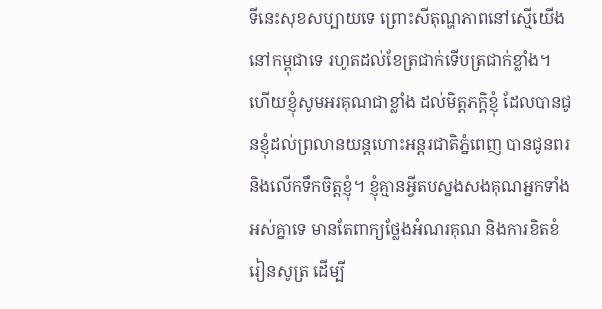ទីនេះសុខសប្បាយទេ ព្រោះសីតុណ្ហភាពនៅស្មើយើងនៅកម្ពុជាទេ រហូតដល់ខែត្រជាក់ទើបត្រជាក់ខ្លាំង។ ហើយខ្ញុំសូមអរគុណជាខ្លាំង ដល់មិត្តភក្តិខ្ញុំ ដែលបានជូនខ្ញុំដល់ព្រលានយន្តហោះអន្តរជាតិភ្នំពេញ បានជូនពរ និងលើកទឹកចិត្តខ្ញុំ។ ខ្ញុំគ្មានអ្វីតបស្នងសងគុណអ្នកទាំងអស់គ្នាទេ មានតែពាក្យថ្លែងអំណរគុណ និងការខិតខំរៀនសូត្រ ដើម្បី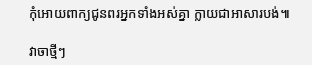កុំអោយពាក្យជូនពរអ្នកទាំងអស់គ្នា ក្លាយជាអាសារបង់៕

វាចាថ្មីៗ